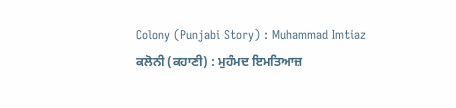Colony (Punjabi Story) : Muhammad Imtiaz
ਕਲੋਨੀ (ਕਹਾਣੀ) : ਮੁਹੰਮਦ ਇਮਤਿਆਜ਼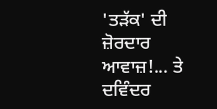'ਤੜੱਕ' ਦੀ ਜ਼ੋਰਦਾਰ ਆਵਾਜ਼!... ਤੇ ਦਵਿੰਦਰ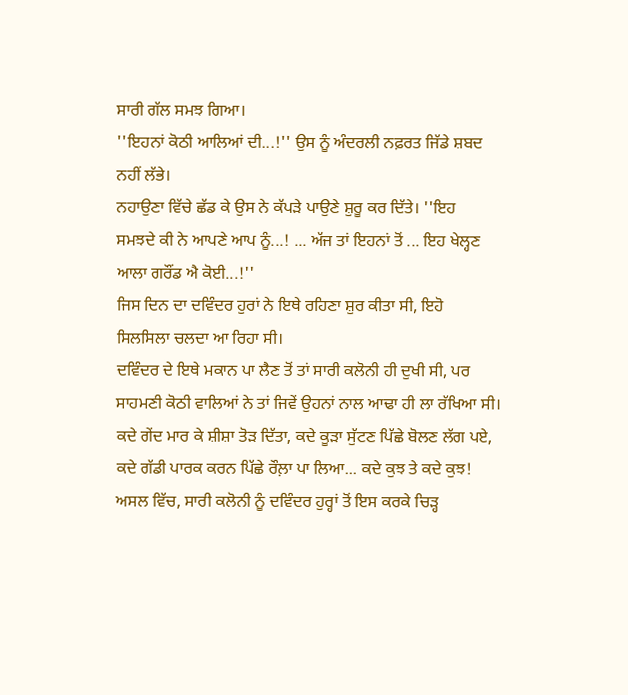ਸਾਰੀ ਗੱਲ ਸਮਝ ਗਿਆ।
''ਇਹਨਾਂ ਕੋਠੀ ਆਲਿਆਂ ਦੀ...!'' ਉਸ ਨੂੰ ਅੰਦਰਲੀ ਨਫ਼ਰਤ ਜਿੱਡੇ ਸ਼ਬਦ
ਨਹੀਂ ਲੱਭੇ।
ਨਹਾਉਣਾ ਵਿੱਚੇ ਛੱਡ ਕੇ ਉਸ ਨੇ ਕੱਪੜੇ ਪਾਉਣੇ ਸ਼ੁਰੂ ਕਰ ਦਿੱਤੇ। ''ਇਹ
ਸਮਝਦੇ ਕੀ ਨੇ ਆਪਣੇ ਆਪ ਨੂੰ...! ... ਅੱਜ ਤਾਂ ਇਹਨਾਂ ਤੋਂ ... ਇਹ ਖੇਲ੍ਹਣ
ਆਲਾ ਗਰੌਂਡ ਐ ਕੋਈ...!''
ਜਿਸ ਦਿਨ ਦਾ ਦਵਿੰਦਰ ਹੁਰਾਂ ਨੇ ਇਥੇ ਰਹਿਣਾ ਸ਼ੁਰ ਕੀਤਾ ਸੀ, ਇਹੋ
ਸਿਲਸਿਲਾ ਚਲਦਾ ਆ ਰਿਹਾ ਸੀ।
ਦਵਿੰਦਰ ਦੇ ਇਥੇ ਮਕਾਨ ਪਾ ਲੈਣ ਤੋਂ ਤਾਂ ਸਾਰੀ ਕਲੋਨੀ ਹੀ ਦੁਖੀ ਸੀ, ਪਰ
ਸਾਹਮਣੀ ਕੋਠੀ ਵਾਲਿਆਂ ਨੇ ਤਾਂ ਜਿਵੇਂ ਉਹਨਾਂ ਨਾਲ ਆਢਾ ਹੀ ਲਾ ਰੱਖਿਆ ਸੀ।
ਕਦੇ ਗੇਂਦ ਮਾਰ ਕੇ ਸ਼ੀਸ਼ਾ ਤੋੜ ਦਿੱਤਾ, ਕਦੇ ਕੂੜਾ ਸੁੱਟਣ ਪਿੱਛੇ ਬੋਲਣ ਲੱਗ ਪਏ,
ਕਦੇ ਗੱਡੀ ਪਾਰਕ ਕਰਨ ਪਿੱਛੇ ਰੌਲ਼ਾ ਪਾ ਲਿਆ... ਕਦੇ ਕੁਝ ਤੇ ਕਦੇ ਕੁਝ!
ਅਸਲ ਵਿੱਚ, ਸਾਰੀ ਕਲੋਨੀ ਨੂੰ ਦਵਿੰਦਰ ਹੁਰ੍ਹਾਂ ਤੋਂ ਇਸ ਕਰਕੇ ਚਿੜ੍ਹ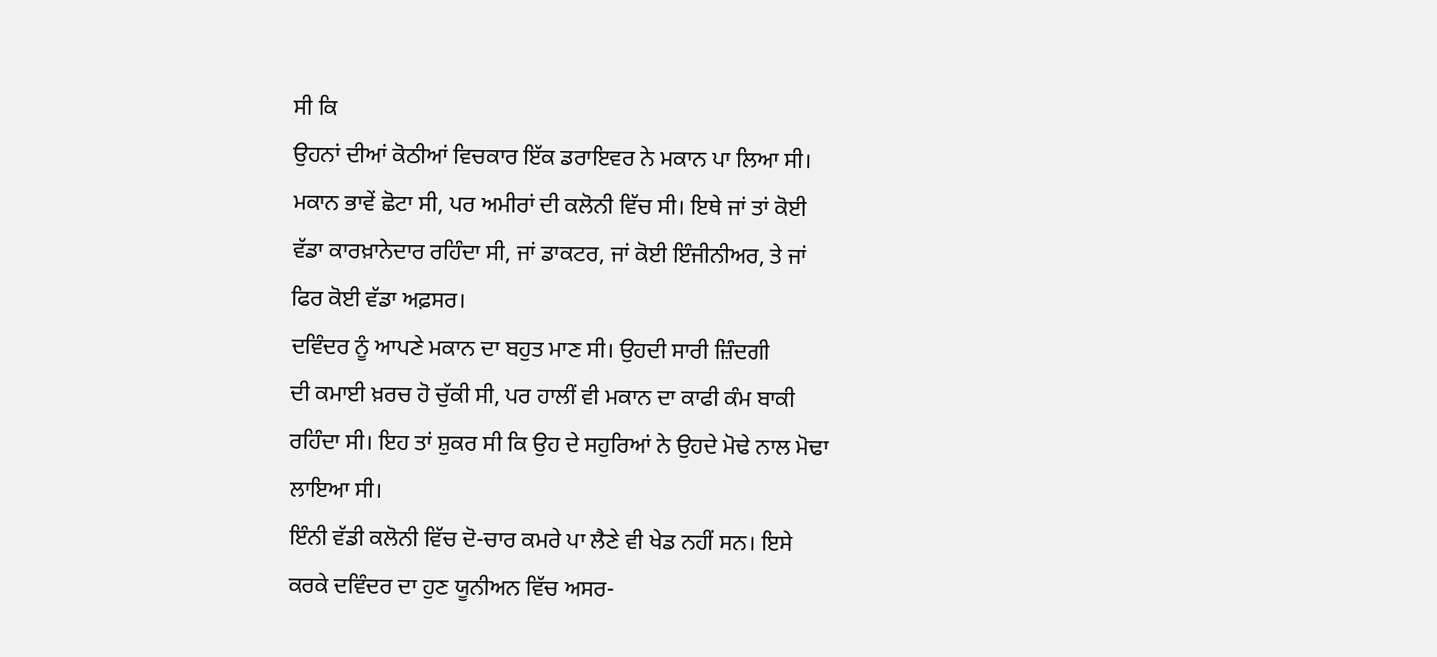ਸੀ ਕਿ
ਉਹਨਾਂ ਦੀਆਂ ਕੋਠੀਆਂ ਵਿਚਕਾਰ ਇੱਕ ਡਰਾਇਵਰ ਨੇ ਮਕਾਨ ਪਾ ਲਿਆ ਸੀ।
ਮਕਾਨ ਭਾਵੇਂ ਛੋਟਾ ਸੀ, ਪਰ ਅਮੀਰਾਂ ਦੀ ਕਲੋਨੀ ਵਿੱਚ ਸੀ। ਇਥੇ ਜਾਂ ਤਾਂ ਕੋਈ
ਵੱਡਾ ਕਾਰਖ਼ਾਨੇਦਾਰ ਰਹਿੰਦਾ ਸੀ, ਜਾਂ ਡਾਕਟਰ, ਜਾਂ ਕੋਈ ਇੰਜੀਨੀਅਰ, ਤੇ ਜਾਂ
ਫਿਰ ਕੋਈ ਵੱਡਾ ਅਫ਼ਸਰ।
ਦਵਿੰਦਰ ਨੂੰ ਆਪਣੇ ਮਕਾਨ ਦਾ ਬਹੁਤ ਮਾਣ ਸੀ। ਉਹਦੀ ਸਾਰੀ ਜ਼ਿੰਦਗੀ
ਦੀ ਕਮਾਈ ਖ਼ਰਚ ਹੋ ਚੁੱਕੀ ਸੀ, ਪਰ ਹਾਲੀਂ ਵੀ ਮਕਾਨ ਦਾ ਕਾਫੀ ਕੰਮ ਬਾਕੀ
ਰਹਿੰਦਾ ਸੀ। ਇਹ ਤਾਂ ਸ਼ੁਕਰ ਸੀ ਕਿ ਉਹ ਦੇ ਸਹੁਰਿਆਂ ਨੇ ਉਹਦੇ ਮੋਢੇ ਨਾਲ ਮੋਢਾ
ਲਾਇਆ ਸੀ।
ਇੰਨੀ ਵੱਡੀ ਕਲੋਨੀ ਵਿੱਚ ਦੋ-ਚਾਰ ਕਮਰੇ ਪਾ ਲੈਣੇ ਵੀ ਖੇਡ ਨਹੀਂ ਸਨ। ਇਸੇ
ਕਰਕੇ ਦਵਿੰਦਰ ਦਾ ਹੁਣ ਯੂਨੀਅਨ ਵਿੱਚ ਅਸਰ-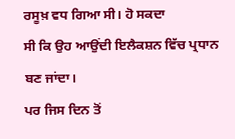ਰਸੂਖ਼ ਵਧ ਗਿਆ ਸੀ। ਹੋ ਸਕਦਾ
ਸੀ ਕਿ ਉਹ ਆਉਂਦੀ ਇਲੈਕਸ਼ਨ ਵਿੱਚ ਪ੍ਰਧਾਨ ਬਣ ਜਾਂਦਾ।
ਪਰ ਜਿਸ ਦਿਨ ਤੋਂ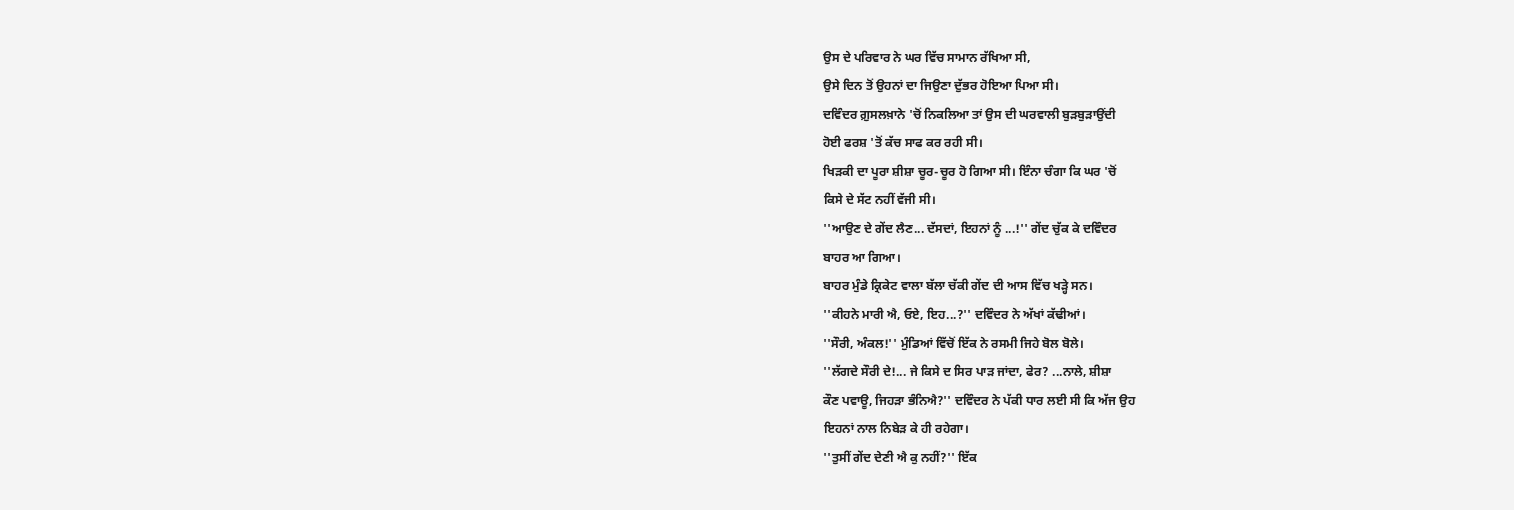ਉਸ ਦੇ ਪਰਿਵਾਰ ਨੇ ਘਰ ਵਿੱਚ ਸਾਮਾਨ ਰੱਖਿਆ ਸੀ,
ਉਸੇ ਦਿਨ ਤੋਂ ਉਹਨਾਂ ਦਾ ਜਿਉਣਾ ਦੁੱਭਰ ਹੋਇਆ ਪਿਆ ਸੀ।
ਦਵਿੰਦਰ ਗ਼ੁਸਲਖ਼ਾਨੇ 'ਚੋਂ ਨਿਕਲਿਆ ਤਾਂ ਉਸ ਦੀ ਘਰਵਾਲੀ ਬੁੜਬੁੜਾਉਂਦੀ
ਹੋਈ ਫਰਸ਼ 'ਤੋਂ ਕੱਚ ਸਾਫ ਕਰ ਰਹੀ ਸੀ।
ਖਿੜਕੀ ਦਾ ਪੂਰਾ ਸ਼ੀਸ਼ਾ ਚੂਰ-ਚੂਰ ਹੋ ਗਿਆ ਸੀ। ਇੰਨਾ ਚੰਗਾ ਕਿ ਘਰ 'ਚੋਂ
ਕਿਸੇ ਦੇ ਸੱਟ ਨਹੀਂ ਵੱਜੀ ਸੀ।
''ਆਉਣ ਦੇ ਗੇਂਦ ਲੈਣ... ਦੱਸਦਾਂ, ਇਹਨਾਂ ਨੂੰ ...!'' ਗੇਂਦ ਚੁੱਕ ਕੇ ਦਵਿੰਦਰ
ਬਾਹਰ ਆ ਗਿਆ।
ਬਾਹਰ ਮੁੰਡੇ ਕ੍ਰਿਕੇਟ ਵਾਲਾ ਬੱਲਾ ਚੱਕੀ ਗੇਂਦ ਦੀ ਆਸ ਵਿੱਚ ਖੜ੍ਹੇ ਸਨ।
''ਕੀਹਨੇ ਮਾਰੀ ਐ, ਓਏ, ਇਹ...?'' ਦਵਿੰਦਰ ਨੇ ਅੱਖਾਂ ਕੱਢੀਆਂ।
''ਸੌਰੀ, ਅੰਕਲ!'' ਮੁੰਡਿਆਂ ਵਿੱਚੋਂ ਇੱਕ ਨੇ ਰਸਮੀ ਜਿਹੇ ਬੋਲ ਬੋਲੇ।
''ਲੱਗਦੇ ਸੌਰੀ ਦੇ!... ਜੇ ਕਿਸੇ ਦ ਸਿਰ ਪਾੜ ਜਾਂਦਾ, ਫੇਰ? ...ਨਾਲੇ, ਸ਼ੀਸ਼ਾ
ਕੌਣ ਪਵਾਊ, ਜਿਹੜਾ ਭੰਨਿਐ?'' ਦਵਿੰਦਰ ਨੇ ਪੱਕੀ ਧਾਰ ਲਈ ਸੀ ਕਿ ਅੱਜ ਉਹ
ਇਹਨਾਂ ਨਾਲ ਨਿਬੇੜ ਕੇ ਹੀ ਰਹੇਗਾ।
''ਤੁਸੀਂ ਗੇਂਦ ਦੇਣੀ ਐ ਕੁ ਨਹੀਂ?'' ਇੱਕ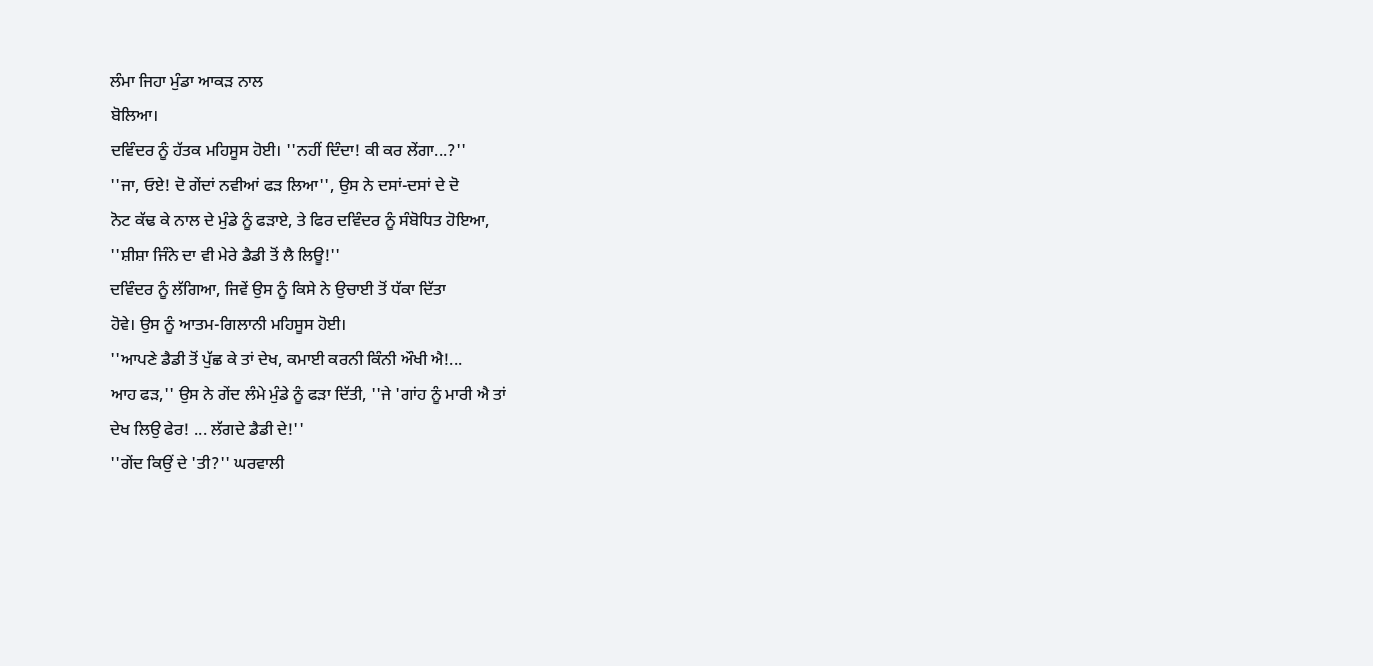ਲੰਮਾ ਜਿਹਾ ਮੁੰਡਾ ਆਕੜ ਨਾਲ
ਬੋਲਿਆ।
ਦਵਿੰਦਰ ਨੂੰ ਹੱਤਕ ਮਹਿਸੂਸ ਹੋਈ। ''ਨਹੀਂ ਦਿੰਦਾ! ਕੀ ਕਰ ਲੇਂਗਾ...?''
''ਜਾ, ਓਏ! ਦੋ ਗੇਂਦਾਂ ਨਵੀਆਂ ਫੜ ਲਿਆ'', ਉਸ ਨੇ ਦਸਾਂ-ਦਸਾਂ ਦੇ ਦੋ
ਨੋਟ ਕੱਢ ਕੇ ਨਾਲ ਦੇ ਮੁੰਡੇ ਨੂੰ ਫੜਾਏ, ਤੇ ਫਿਰ ਦਵਿੰਦਰ ਨੂੰ ਸੰਬੋਧਿਤ ਹੋਇਆ,
''ਸ਼ੀਸ਼ਾ ਜਿੰਨੇ ਦਾ ਵੀ ਮੇਰੇ ਡੈਡੀ ਤੋਂ ਲੈ ਲਿਊ!''
ਦਵਿੰਦਰ ਨੂੰ ਲੱਗਿਆ, ਜਿਵੇਂ ਉਸ ਨੂੰ ਕਿਸੇ ਨੇ ਉਚਾਈ ਤੋਂ ਧੱਕਾ ਦਿੱਤਾ
ਹੋਵੇ। ਉਸ ਨੂੰ ਆਤਮ-ਗਿਲਾਨੀ ਮਹਿਸੂਸ ਹੋਈ।
''ਆਪਣੇ ਡੈਡੀ ਤੋਂ ਪੁੱਛ ਕੇ ਤਾਂ ਦੇਖ, ਕਮਾਈ ਕਰਨੀ ਕਿੰਨੀ ਔਖੀ ਐ!...
ਆਹ ਫੜ,'' ਉਸ ਨੇ ਗੇਂਦ ਲੰਮੇ ਮੁੰਡੇ ਨੂੰ ਫੜਾ ਦਿੱਤੀ, ''ਜੇ 'ਗਾਂਹ ਨੂੰ ਮਾਰੀ ਐ ਤਾਂ
ਦੇਖ ਲਿਉ ਫੇਰ! ... ਲੱਗਦੇ ਡੈਡੀ ਦੇ!''
''ਗੇਂਦ ਕਿਉਂ ਦੇ 'ਤੀ?'' ਘਰਵਾਲੀ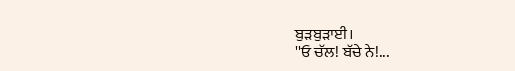ਬੁੜਬੁੜਾਈ।
''ਓ ਚੱਲ! ਬੱਚੇ ਨੇ!...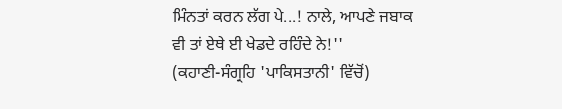ਮਿੰਨਤਾਂ ਕਰਨ ਲੱਗ ਪੇ...! ਨਾਲੇ, ਆਪਣੇ ਜਬਾਕ
ਵੀ ਤਾਂ ਏਥੇ ਈ ਖੇਡਦੇ ਰਹਿੰਦੇ ਨੇ!''
(ਕਹਾਣੀ-ਸੰਗ੍ਰਹਿ 'ਪਾਕਿਸਤਾਨੀ' ਵਿੱਚੋਂ)